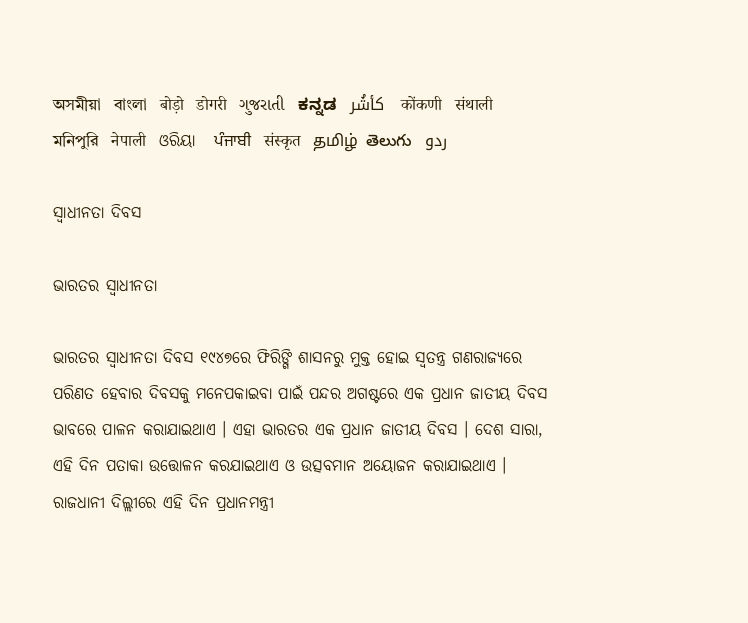অসমীয়া   বাংলা   बोड़ो   डोगरी   ગુજરાતી   ಕನ್ನಡ   كأشُر   कोंकणी   संथाली   মনিপুরি   नेपाली   ଓରିୟା   ਪੰਜਾਬੀ   संस्कृत   தமிழ்  తెలుగు   ردو

ସ୍ଵାଧୀନତା ଦିବସ‌

ଭାରତର ସ୍ଵାଧୀନତା

ଭାରତର ସ୍ଵାଧୀନତା ଦିବସ‌ ୧୯୪୭ରେ ଫିରିଙ୍ଗି ଶାସନରୁ ମୁକ୍ତ ହୋଇ ସ୍ଵତନ୍ତ୍ର ଗଣରାଜ୍ୟରେ ପରିଣତ ହେବାର ଦିବସକୁ ମନେପକାଇବା ପାଇଁ ପନ୍ଦର ଅଗଷ୍ଟରେ ଏକ ପ୍ରଧାନ ଜାତୀୟ ଦିବସ ଭାବରେ ପାଳନ କରାଯାଇଥାଏ । ଏହା ଭାରତର ଏକ ପ୍ରଧାନ ଜାତୀୟ ଦିବସ । ଦେଶ ସାରା, ଏହି ଦିନ ପତାକା ଉତ୍ତୋଳନ କରଯାଇଥାଏ ଓ ଉତ୍ସବମାନ ଅୟୋଜନ କରାଯାଇଥାଏ । ରାଜଧାନୀ ଦିଲ୍ଲୀରେ ଏହି ଦିନ ପ୍ରଧାନମନ୍ତ୍ରୀ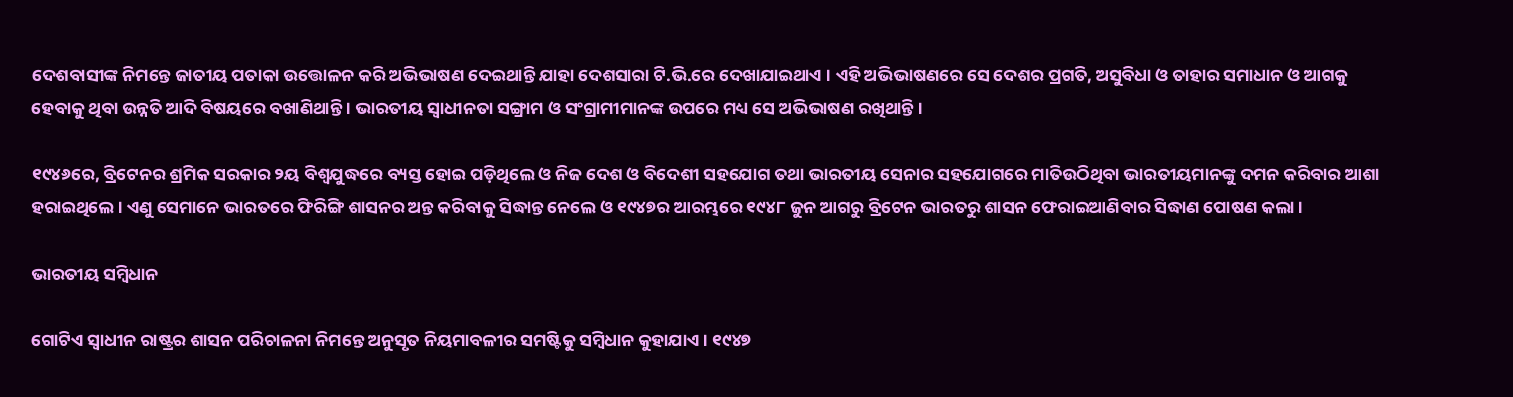ଦେଶବାସୀଙ୍କ ନିମନ୍ତେ ଜାତୀୟ ପତାକା ଉତ୍ତୋଳନ କରି ଅଭିଭାଷଣ ଦେଇଥାନ୍ତି ଯାହା ଦେଶସାରା ଟି.ଭି.ରେ ଦେଖାଯାଇଥାଏ । ଏହି ଅଭିଭାଷଣରେ ସେ ଦେଶର ପ୍ରଗତି, ଅସୁବିଧା ଓ ତାହାର ସମାଧାନ ଓ ଆଗକୁ ହେବାକୁ ଥିବା ଉନ୍ନତି ଆଦି ବିଷୟରେ ବଖାଣିଥାନ୍ତି । ଭାରତୀୟ ସ୍ଵାଧୀନତା ସଙ୍ଗ୍ରାମ ଓ ସଂଗ୍ରାମୀମାନଙ୍କ ଉପରେ ମଧ୍ୟ ସେ ଅଭିଭାଷଣ ରଖିଥାନ୍ତି ।

୧୯୪୬ରେ, ବ୍ରିଟେନର ଶ୍ରମିକ ସରକାର ୨ୟ ବିଶ୍ଵଯୁଦ୍ଧରେ ବ୍ୟସ୍ତ ହୋଇ ପଡ଼ିଥିଲେ ଓ ନିଜ ଦେଶ ଓ ବିଦେଶୀ ସହଯୋଗ ତଥା ଭାରତୀୟ ସେନାର ସହଯୋଗରେ ମାତିଉଠିଥିବା ଭାରତୀୟମାନଙ୍କୁ ଦମନ କରିବାର ଆଶା ହରାଇଥିଲେ । ଏଣୁ ସେମାନେ ଭାରତରେ ଫିରିଙ୍ଗି ଶାସନର ଅନ୍ତ କରିବାକୁ ସିଦ୍ଧାନ୍ତ ନେଲେ ଓ ୧୯୪୭ର ଆରମ୍ଭରେ ୧୯୪୮ ଜୁନ ଆଗରୁ ବ୍ରିଟେନ ଭାରତରୁ ଶାସନ ଫେରାଇଆଣିବାର ସିଦ୍ଧାଣ ପୋଷଣ କଲା ।

ଭାରତୀୟ ସମ୍ବିଧାନ

ଗୋଟିଏ ସ୍ଵାଧୀନ ରାଷ୍ଟ୍ରର ଶାସନ ପରିଚାଳନା ନିମନ୍ତେ ଅନୁସୃତ ନିୟମାବଳୀର ସମଷ୍ଟିକୁ ସମ୍ବିଧାନ କୁହାଯାଏ । ୧୯୪୭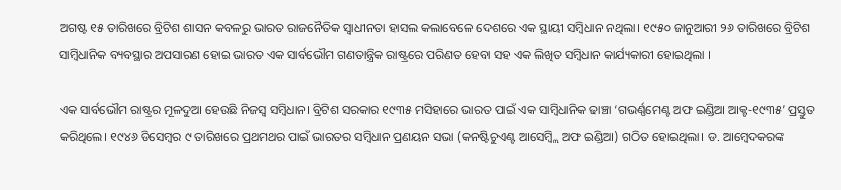ଅଗଷ୍ଟ ୧୫ ତାରିଖରେ ବ୍ରିଟିଶ ଶାସନ କବଳରୁ ଭାରତ ରାଜନୈତିକ ସ୍ଵାଧୀନତା ହାସଲ କଲାବେଳେ ଦେଶରେ ଏକ ସ୍ଥାୟୀ ସମ୍ବିଧାନ ନଥିଲା। ୧୯୫୦ ଜାନୁଆରୀ ୨୬ ତାରିଖରେ ବ୍ରିଟିଶ ସାମ୍ବିଧାନିକ ବ୍ୟବସ୍ଥାର ଅପସାରଣ ହୋଇ ଭାରତ ଏକ ସାର୍ବଭୌମ ଗଣତାନ୍ତ୍ରିକ ରାଷ୍ଟ୍ରରେ ପରିଣତ ହେବା ସହ ଏକ ଲିଖିତ ସମ୍ବିଧାନ କାର୍ଯ୍ୟକାରୀ ହୋଇଥିଲା ।

ଏକ ସାର୍ବଭୌମ ରାଷ୍ଟ୍ରର ମୂଳଦୁଆ ହେଉଛି ନିଜସ୍ଵ ସମ୍ବିଧାନ। ବ୍ରିଟିଶ ସରକାର ୧୯୩୫ ମସିହାରେ ଭାରତ ପାଇଁ ଏକ ସାମ୍ବିଧାନିକ ଢାଞ୍ଚା ‘ଗଭର୍ଣ୍ଣମେଣ୍ଟ ଅଫ ଇଣ୍ଡିଆ ଆକ୍ଟ-୧୯୩୫’ ପ୍ରସ୍ତୁତ କରିଥିଲେ। ୧୯୪୬ ଡିସେମ୍ବର ୯ ତାରିଖରେ ପ୍ରଥମଥର ପାଇଁ ଭାରତର ସମ୍ବିଧାନ ପ୍ରଣୟନ ସଭା (କନଷ୍ଟିଚୁଏଣ୍ଟ ଆସେମ୍ବ୍ଲି ଅଫ ଇଣ୍ଡିଆ) ଗଠିତ ହୋଇଥିଲା। ଡ. ଆମ୍ବେଦକରଙ୍କ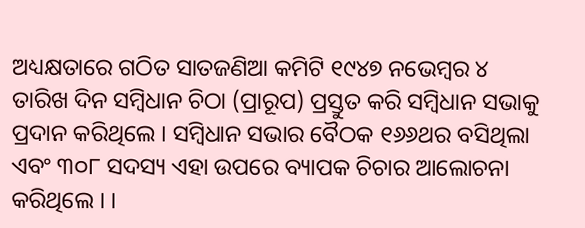ଅଧ୍ୟକ୍ଷତାରେ ଗଠିତ ସାତଜଣିଆ କମିଟି ୧୯୪୭ ନଭେମ୍ବର ୪ ତାରିଖ ଦିନ ସମ୍ବିଧାନ ଚିଠା (ପ୍ରାରୂପ) ପ୍ରସ୍ତୁତ କରି ସମ୍ବିଧାନ ସଭାକୁ ପ୍ରଦାନ କରିଥିଲେ । ସମ୍ବିଧାନ ସଭାର ବୈଠକ ୧୬୬ଥର ବସିଥିଲା ଏବଂ ୩୦୮ ସଦସ୍ୟ ଏହା ଉପରେ ବ୍ୟାପକ ଚିଚାର ଆଲୋଚନା କରିଥିଲେ । ।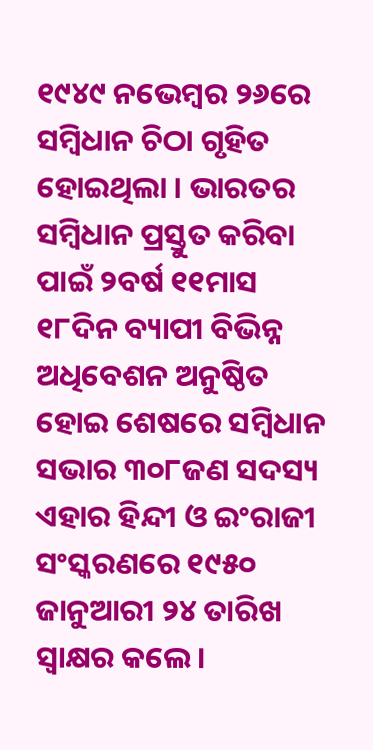୧୯୪୯ ନଭେମ୍ବର ୨୬ରେ ସମ୍ବିଧାନ ଚିଠା ଗୃହିତ ହୋଇଥିଲା । ଭାରତର ସମ୍ବିଧାନ ପ୍ରସ୍ତୁତ କରିବା ପାଇଁ ୨ବର୍ଷ ୧୧ମାସ ୧୮ଦିନ ବ୍ୟାପୀ ବିଭିନ୍ନ ଅଧିବେଶନ ଅନୁଷ୍ଠିତ ହୋଇ ଶେଷରେ ସମ୍ବିଧାନ ସଭାର ୩୦୮ଜଣ ସଦସ୍ୟ ଏହାର ହିନ୍ଦୀ ଓ ଇଂରାଜୀ ସଂସ୍କରଣରେ ୧୯୫୦ ଜାନୁଆରୀ ୨୪ ତାରିଖ ସ୍ଵାକ୍ଷର କଲେ।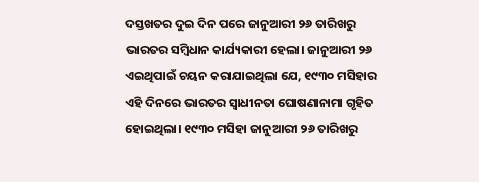ଦସ୍ତଖତର ଦୁଇ ଦିନ ପରେ ଜାନୁଆରୀ ୨୬ ତାରିଖରୁ ଭାରତର ସମ୍ବିଧାନ କାର୍ଯ୍ୟକାରୀ ହେଲା। ଜାନୁଆରୀ ୨୬ ଏଇଥିପାଇଁ ଚୟନ କରାଯାଇଥିଲା ଯେ, ୧୯୩୦ ମସିହାର ଏହି ଦିନରେ ଭାରତର ସ୍ଵାଧୀନତା ଘୋଷଣାନାମା ଗୃହିତ ହୋଇଥିଲା। ୧୯୩୦ ମସିହା ଜାନୁଆରୀ ୨୬ ତାରିଖରୁ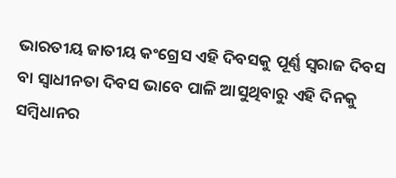ଭାରତୀୟ ଜାତୀୟ କଂଗ୍ରେସ ଏହି ଦିବସକୁ ପୂର୍ଣ୍ଣ ସ୍ଵରାଜ ଦିବସ ବା ସ୍ଵାଧୀନତା ଦିବସ ଭାବେ ପାଳି ଆସୁଥିବାରୁ ଏହି ଦିନକୁ ସମ୍ବିଧାନର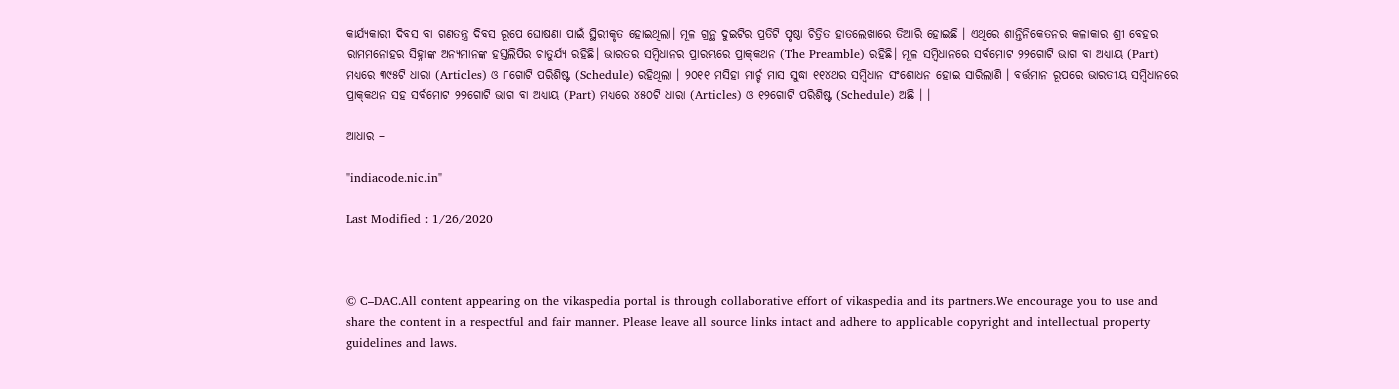କାର୍ଯ୍ୟକାରୀ ଦିବସ ବା ଗଣତନ୍ତ୍ର ଦିବସ ରୂପେ ଘୋଷଣା ପାଇଁ ସ୍ଥିରୀକୃତ ହୋଇଥିଲା। ମୂଳ ଗ୍ରନ୍ଥ ଦୁଇଟିର ପ୍ରତିଟି ପୃଷ୍ଠା ଚିତ୍ରିତ ହାତଲେଖାରେ ତିଆରି ହୋଇଛି । ଏଥିରେ ଶାନ୍ତିନିକେତନର କଳାକାର ଶ୍ରୀ ବେହର ରାମମନୋହର ସିହ୍ନାଙ୍କ ଅନ୍ୟମାନଙ୍କ ହସ୍ତଲିପିର ଚାତୁର୍ଯ୍ୟ ରହିଛି। ଭାରତର ସମ୍ବିଧାନର ପ୍ରାରମ୍ଭରେ ପ୍ରାକ୍‌କଥନ (The Preamble) ରହିଛି। ମୂଳ ସମ୍ବିଧାନରେ ସର୍ବମୋଟ ୨୨ଗୋଟି ଭାଗ ବା ଅଧ୍ୟାୟ (Part) ମଧ୍ୟରେ ୩୯୫ଟି ଧାରା (Articles) ଓ ୮ଗୋଟି ପରିଶିଷ୍ଟ (Schedule) ରହିଥିଲା । ୨୦୧୧ ମସିହା ମାର୍ଚ୍ଚ ମାସ ସୁଦ୍ଧା ୧୧୪ଥର ସମ୍ବିଧାନ ସଂଶୋଧନ ହୋଇ ସାରିଲାଣି । ବର୍ତ୍ତମାନ ରୂପରେ ଭାରତୀୟ ସମ୍ବିଧାନରେ ପ୍ରାକ୍‌କଥନ ସହ ସର୍ବମୋଟ ୨୨ଗୋଟି ଭାଗ ବା ଅଧ୍ୟାୟ (Part) ମଧ୍ୟରେ ୪୫୦ଟି ଧାରା (Articles) ଓ ୧୨ଗୋଟି ପରିଶିଷ୍ଟ (Schedule) ଅଛି । ।

ଆଧାର –

"indiacode.nic.in"

Last Modified : 1/26/2020



© C–DAC.All content appearing on the vikaspedia portal is through collaborative effort of vikaspedia and its partners.We encourage you to use and share the content in a respectful and fair manner. Please leave all source links intact and adhere to applicable copyright and intellectual property guidelines and laws.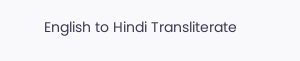English to Hindi Transliterate